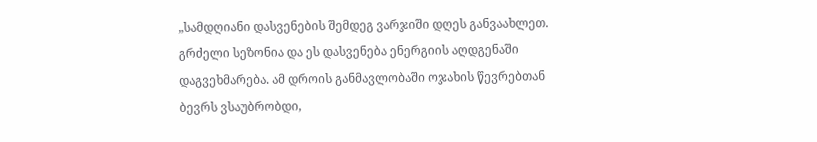„სამდღიანი დასვენების შემდეგ ვარჯიში დღეს განვაახლეთ. გრძელი სეზონია და ეს დასვენება ენერგიის აღდგენაში დაგვეხმარება. ამ დროის განმავლობაში ოჯახის წევრებთან ბევრს ვსაუბრობდი,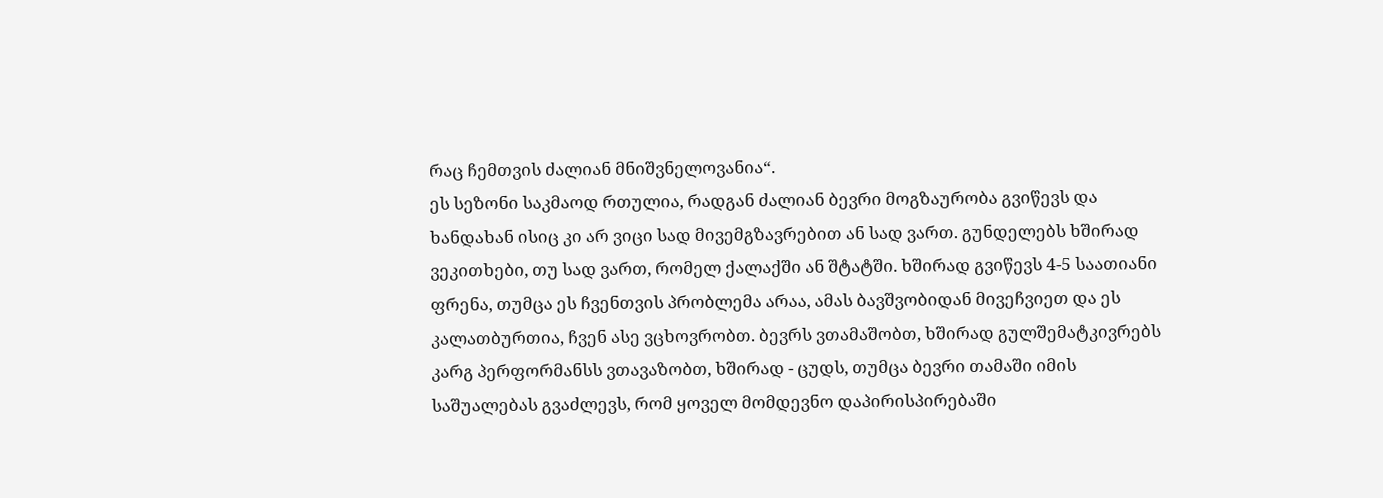რაც ჩემთვის ძალიან მნიშვნელოვანია“.
ეს სეზონი საკმაოდ რთულია, რადგან ძალიან ბევრი მოგზაურობა გვიწევს და ხანდახან ისიც კი არ ვიცი სად მივემგზავრებით ან სად ვართ. გუნდელებს ხშირად ვეკითხები, თუ სად ვართ, რომელ ქალაქში ან შტატში. ხშირად გვიწევს 4-5 საათიანი ფრენა, თუმცა ეს ჩვენთვის პრობლემა არაა, ამას ბავშვობიდან მივეჩვიეთ და ეს კალათბურთია, ჩვენ ასე ვცხოვრობთ. ბევრს ვთამაშობთ, ხშირად გულშემატკივრებს კარგ პერფორმანსს ვთავაზობთ, ხშირად - ცუდს, თუმცა ბევრი თამაში იმის საშუალებას გვაძლევს, რომ ყოველ მომდევნო დაპირისპირებაში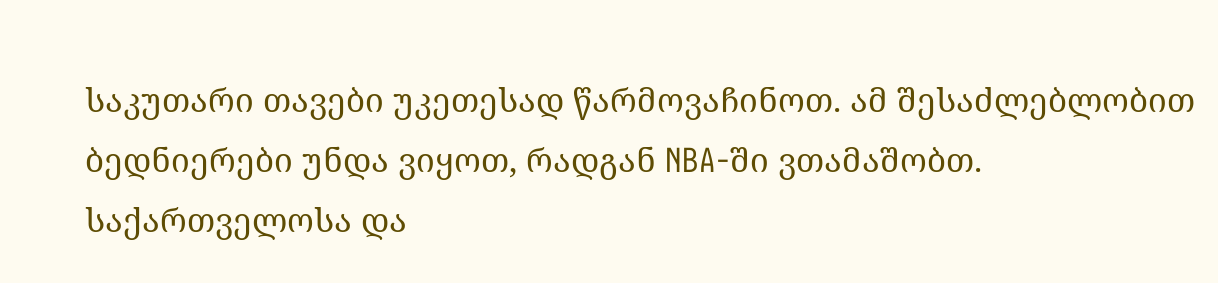საკუთარი თავები უკეთესად წარმოვაჩინოთ. ამ შესაძლებლობით ბედნიერები უნდა ვიყოთ, რადგან NBA-ში ვთამაშობთ.
საქართველოსა და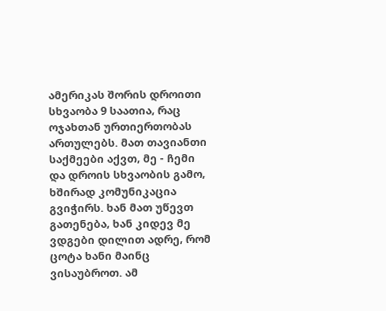ამერიკას შორის დროითი სხვაობა 9 საათია, რაც ოჯახთან ურთიერთობას ართულებს. მათ თავიანთი საქმეები აქვთ, მე - ჩემი და დროის სხვაობის გამო, ხშირად კომუნიკაცია გვიჭირს. ხან მათ უწევთ გათენება, ხან კიდევ მე ვდგები დილით ადრე, რომ ცოტა ხანი მაინც ვისაუბროთ. ამ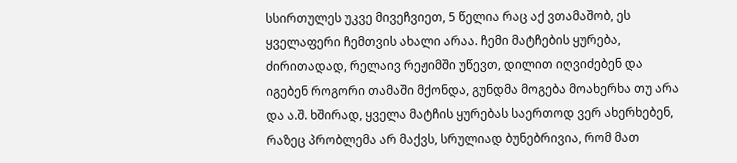სსირთულეს უკვე მივეჩვიეთ, 5 წელია რაც აქ ვთამაშობ, ეს ყველაფერი ჩემთვის ახალი არაა. ჩემი მატჩების ყურება, ძირითადად, რელაივ რეჟიმში უწევთ, დილით იღვიძებენ და იგებენ როგორი თამაში მქონდა, გუნდმა მოგება მოახერხა თუ არა და ა.შ. ხშირად, ყველა მატჩის ყურებას საერთოდ ვერ ახერხებენ, რაზეც პრობლემა არ მაქვს, სრულიად ბუნებრივია, რომ მათ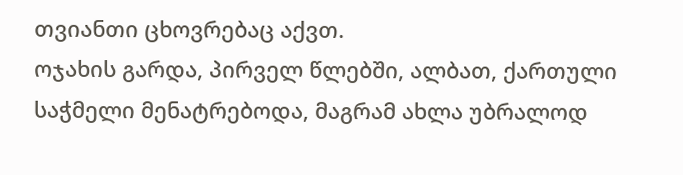თვიანთი ცხოვრებაც აქვთ.
ოჯახის გარდა, პირველ წლებში, ალბათ, ქართული საჭმელი მენატრებოდა, მაგრამ ახლა უბრალოდ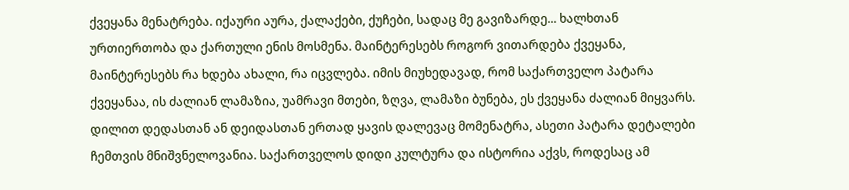ქვეყანა მენატრება. იქაური აურა, ქალაქები, ქუჩები, სადაც მე გავიზარდე... ხალხთან ურთიერთობა და ქართული ენის მოსმენა. მაინტერესებს როგორ ვითარდება ქვეყანა, მაინტერესებს რა ხდება ახალი, რა იცვლება. იმის მიუხედავად, რომ საქართველო პატარა ქვეყანაა, ის ძალიან ლამაზია, უამრავი მთები, ზღვა, ლამაზი ბუნება, ეს ქვეყანა ძალიან მიყვარს. დილით დედასთან ან დეიდასთან ერთად ყავის დალევაც მომენატრა, ასეთი პატარა დეტალები ჩემთვის მნიშვნელოვანია. საქართველოს დიდი კულტურა და ისტორია აქვს, როდესაც ამ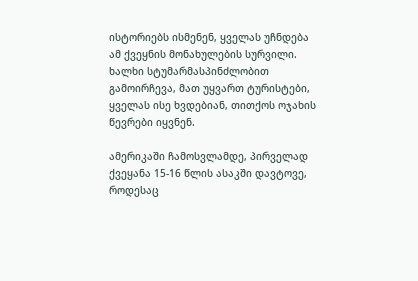ისტორიებს ისმენენ, ყველას უჩნდება ამ ქვეყნის მონახულების სურვილი. ხალხი სტუმარმასპინძლობით გამოირჩევა, მათ უყვართ ტურისტები, ყველას ისე ხვდებიან, თითქოს ოჯახის წევრები იყვნენ.

ამერიკაში ჩამოსვლამდე, პირველად ქვეყანა 15-16 წლის ასაკში დავტოვე, როდესაც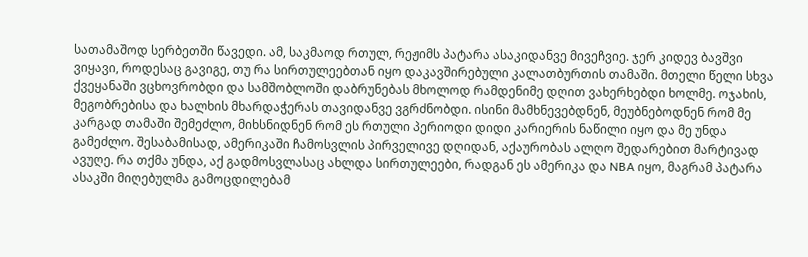სათამაშოდ სერბეთში წავედი. ამ, საკმაოდ რთულ, რეჟიმს პატარა ასაკიდანვე მივეჩვიე. ჯერ კიდევ ბავშვი ვიყავი, როდესაც გავიგე, თუ რა სირთულეებთან იყო დაკავშირებული კალათბურთის თამაში. მთელი წელი სხვა ქვეყანაში ვცხოვრობდი და სამშობლოში დაბრუნებას მხოლოდ რამდენიმე დღით ვახერხებდი ხოლმე. ოჯახის, მეგობრებისა და ხალხის მხარდაჭერას თავიდანვე ვგრძნობდი. ისინი მამხნევებდნენ, მეუბნებოდნენ რომ მე კარგად თამაში შემეძლო, მიხსნიდნენ რომ ეს რთული პერიოდი დიდი კარიერის ნაწილი იყო და მე უნდა გამეძლო. შესაბამისად, ამერიკაში ჩამოსვლის პირველივე დღიდან, აქაურობას ალღო შედარებით მარტივად ავუღე. რა თქმა უნდა, აქ გადმოსვლასაც ახლდა სირთულეები, რადგან ეს ამერიკა და NBA იყო, მაგრამ პატარა ასაკში მიღებულმა გამოცდილებამ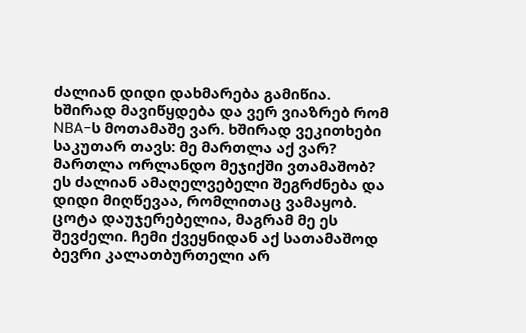ძალიან დიდი დახმარება გამიწია.
ხშირად მავიწყდება და ვერ ვიაზრებ რომ NBA-ს მოთამაშე ვარ. ხშირად ვეკითხები საკუთარ თავს: მე მართლა აქ ვარ? მართლა ორლანდო მეჯიქში ვთამაშობ? ეს ძალიან ამაღელვებელი შეგრძნება და დიდი მიღწევაა, რომლითაც ვამაყობ. ცოტა დაუჯერებელია, მაგრამ მე ეს შევძელი. ჩემი ქვეყნიდან აქ სათამაშოდ ბევრი კალათბურთელი არ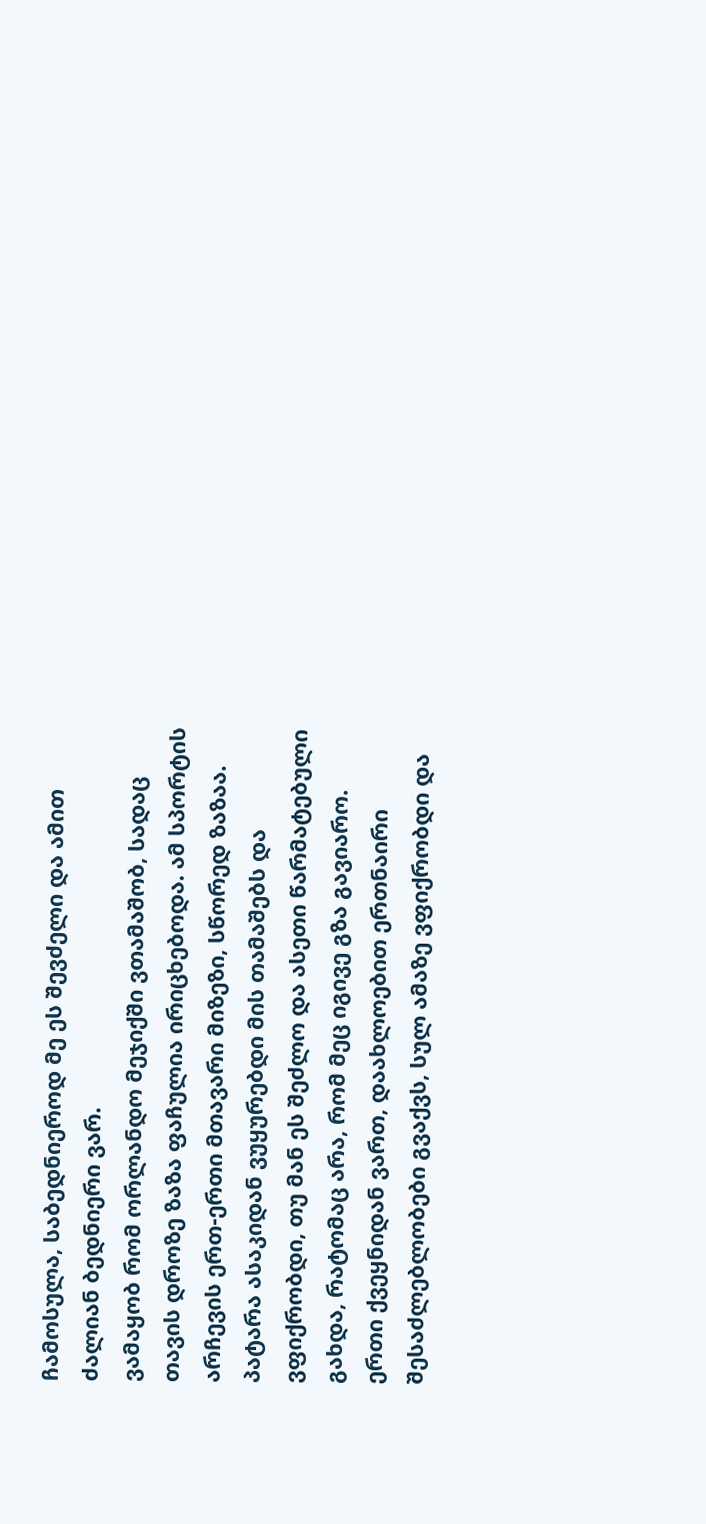ჩამოსულა, საბედნიეროდ მე ეს შევძელი და ამით ძალიან ბედნიერი ვარ.
ვამაყობ რომ ორლანდო მეჯიქში ვთამაშობ, სადაც თავის დროზე ზაზა ფაჩულია ირიცხებოდა. ამ სპორტის არჩევის ერთ-ერთი მთავარი მიზეზი, სწორედ ზაზაა. პატარა ასაკიდან ვუყურებდი მის თამაშებს და ვფიქრობდი, თუ მან ეს შეძლო და ასეთი წარმატებული გახდა, რატომაც არა, რომ მეც იგივე გზა გავიარო. ერთი ქვეყნიდან ვართ, დაახლოებით ერთნაირი შესაძლებლობები გვაქვს, სულ ამაზე ვფიქრობდი და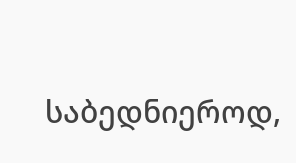საბედნიეროდ,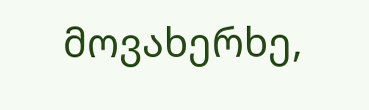მოვახერხე,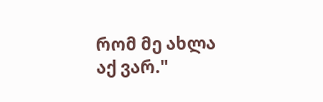რომ მე ახლა აქ ვარ."